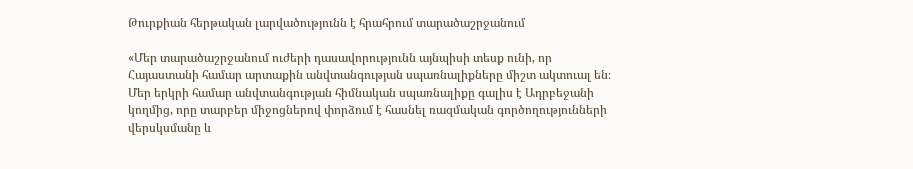Թուրքիան հերթական լարվածությունն է հրահրում տարածաշրջանում

«Մեր տարածաշրջանում ուժերի դասավորությունն այնպիսի տեսք ունի, որ Հայաստանի համար արտաքին անվտանգության սպառնալիքները միշտ ակտուալ են։ Մեր երկրի համար անվտանգության հիմնական սպառնալիքը գալիս է Ադրբեջանի կողմից, որը տարբեր միջոցներով փորձում է հասնել ռազմական գործողությունների վերսկսմանը և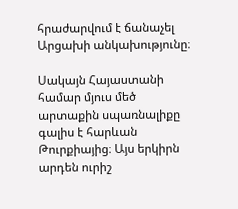հրաժարվում է ճանաչել Արցախի անկախությունը։

Սակայն Հայաստանի համար մյուս մեծ արտաքին սպառնալիքը գալիս է հարևան Թուրքիայից։ Այս երկիրն արդեն ուրիշ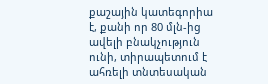քաշային կատեգորիա է, քանի որ 80 մլն-ից ավելի բնակչություն ունի, տիրապետում է ահռելի տնտեսական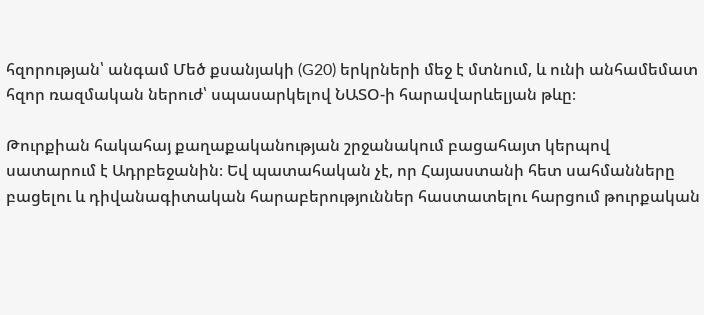հզորության՝ անգամ Մեծ քսանյակի (G20) երկրների մեջ է մտնում, և ունի անհամեմատ հզոր ռազմական ներուժ՝ սպասարկելով ՆԱՏՕ-ի հարավարևելյան թևը։

Թուրքիան հակահայ քաղաքականության շրջանակում բացահայտ կերպով սատարում է Ադրբեջանին։ Եվ պատահական չէ, որ Հայաստանի հետ սահմանները բացելու և դիվանագիտական հարաբերություններ հաստատելու հարցում թուրքական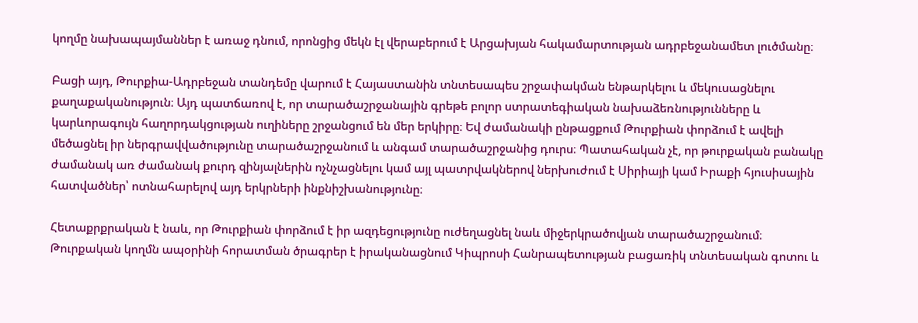կողմը նախապայմաններ է առաջ դնում, որոնցից մեկն էլ վերաբերում է Արցախյան հակամարտության ադրբեջանամետ լուծմանը։

Բացի այդ, Թուրքիա-Ադրբեջան տանդեմը վարում է Հայաստանին տնտեսապես շրջափակման ենթարկելու և մեկուսացնելու քաղաքականություն։ Այդ պատճառով է, որ տարածաշրջանային գրեթե բոլոր ստրատեգիական նախաձեռնությունները և կարևորագույն հաղորդակցության ուղիները շրջանցում են մեր երկիրը։ Եվ ժամանակի ընթացքում Թուրքիան փորձում է ավելի մեծացնել իր ներգրավվածությունը տարածաշրջանում և անգամ տարածաշրջանից դուրս։ Պատահական չէ, որ թուրքական բանակը ժամանակ առ ժամանակ քուրդ զինյալներին ոչնչացնելու կամ այլ պատրվակներով ներխուժում է Սիրիայի կամ Իրաքի հյուսիսային հատվածներ՝ ոտնահարելով այդ երկրների ինքնիշխանությունը։

Հետաքրքրական է նաև, որ Թուրքիան փորձում է իր ազդեցությունը ուժեղացնել նաև միջերկրածովյան տարածաշրջանում։ Թուրքական կողմն ապօրինի հորատման ծրագրեր է իրականացնում Կիպրոսի Հանրապետության բացառիկ տնտեսական գոտու և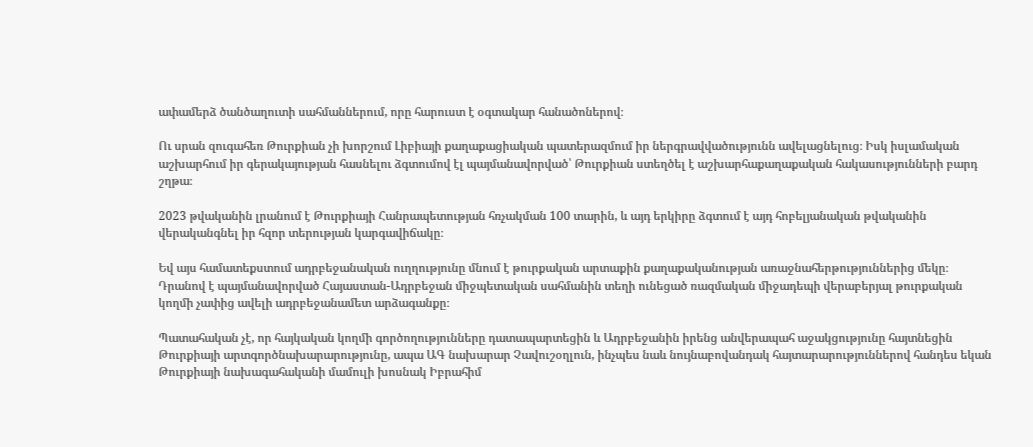ափամերձ ծանծաղուտի սահմաններում, որը հարուստ է օգտակար հանածոներով։

Ու սրան զուգահեռ Թուրքիան չի խորշում Լիբիայի քաղաքացիական պատերազմում իր ներգրավվածությունն ավելացնելուց։ Իսկ իսլամական աշխարհում իր գերակայության հասնելու ձգտումով էլ պայմանավորված՝ Թուրքիան ստեղծել է աշխարհաքաղաքական հակասությունների բարդ շղթա։

2023 թվականին լրանում է Թուրքիայի Հանրապետության հռչակման 100 տարին, և այդ երկիրը ձգտում է այդ հոբելյանական թվականին վերականգնել իր հզոր տերության կարգավիճակը։

Եվ այս համատեքստում ադրբեջանական ուղղությունը մնում է թուրքական արտաքին քաղաքականության առաջնահերթություններից մեկը։ Դրանով է պայմանավորված Հայաստան-Ադրբեջան միջպետական սահմանին տեղի ունեցած ռազմական միջադեպի վերաբերյալ թուրքական կողմի չափից ավելի ադրբեջանամետ արձագանքը։

Պատահական չէ, որ հայկական կողմի գործողությունները դատապարտեցին և Ադրբեջանին իրենց անվերապահ աջակցությունը հայտնեցին Թուրքիայի արտգործնախարարությունը, ապա ԱԳ նախարար Չավուշօղլուն, ինչպես նաև նույնաբովանդակ հայտարարություններով հանդես եկան Թուրքիայի նախագահականի մամուլի խոսնակ Իբրահիմ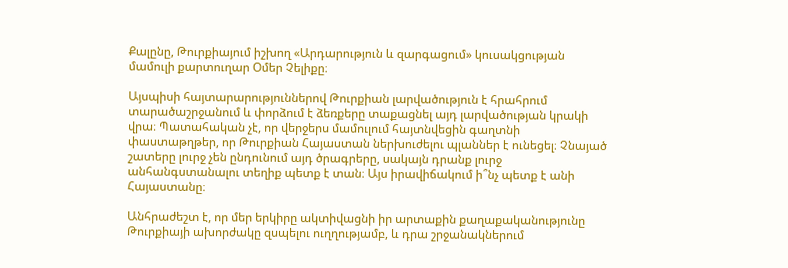Քալընը, Թուրքիայում իշխող «Արդարություն և զարգացում» կուսակցության մամուլի քարտուղար Օմեր Չելիքը։

Այսպիսի հայտարարություններով Թուրքիան լարվածություն է հրահրում տարածաշրջանում և փորձում է ձեռքերը տաքացնել այդ լարվածության կրակի վրա։ Պատահական չէ, որ վերջերս մամուլում հայտնվեցին գաղտնի փաստաթղթեր, որ Թուրքիան Հայաստան ներխուժելու պլաններ է ունեցել։ Չնայած շատերը լուրջ չեն ընդունում այդ ծրագրերը, սակայն դրանք լուրջ անհանգստանալու տեղիք պետք է տան։ Այս իրավիճակում ի՞նչ պետք է անի Հայաստանը։

Անհրաժեշտ է, որ մեր երկիրը ակտիվացնի իր արտաքին քաղաքականությունը Թուրքիայի ախորժակը զսպելու ուղղությամբ, և դրա շրջանակներում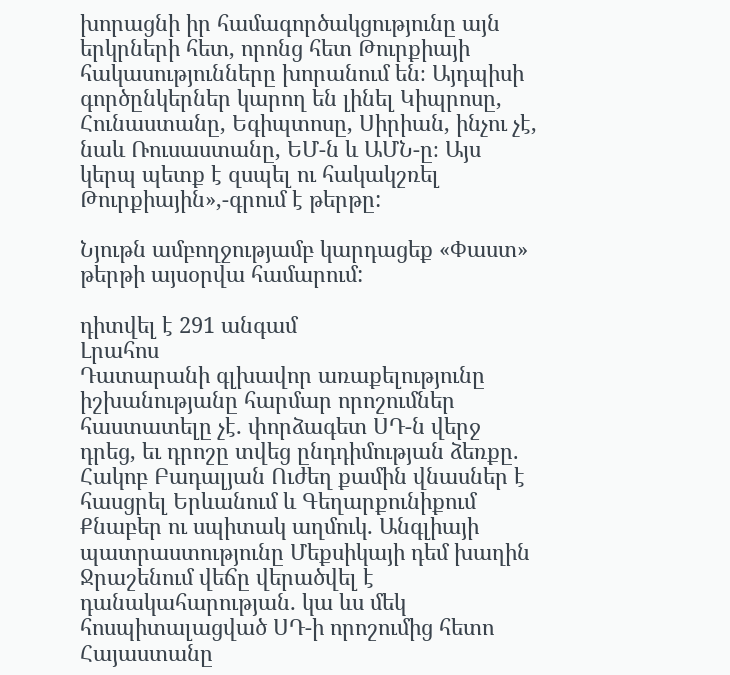խորացնի իր համագործակցությունը այն երկրների հետ, որոնց հետ Թուրքիայի հակասությունները խորանում են։ Այդպիսի գործընկերներ կարող են լինել Կիպրոսը, Հունաստանը, Եգիպտոսը, Սիրիան, ինչու չէ, նաև Ռուսաստանը, ԵՄ-ն և ԱՄՆ-ը։ Այս կերպ պետք է զսպել ու հակակշռել Թուրքիային»,-գրում է թերթը:

Նյութն ամբողջությամբ կարդացեք «Փաստ» թերթի այսօրվա համարում:

դիտվել է 291 անգամ
Լրահոս
Դատարանի գլխավոր առաքելությունը իշխանությանը հարմար որոշումներ հաստատելը չէ․ փորձագետ ՍԴ-ն վերջ դրեց, եւ դրոշը տվեց ընդդիմության ձեռքը. Հակոբ Բադալյան Ուժեղ քամին վնասներ է հասցրել Երևանում և Գեղարքունիքում Քնաբեր ու սպիտակ աղմուկ․ Անգլիայի պատրաստությունը Մեքսիկայի դեմ խաղին Ջրաշենում վեճը վերածվել է դանակահարության․ կա ևս մեկ հոսպիտալացված ՍԴ-ի որոշումից հետո Հայաստանը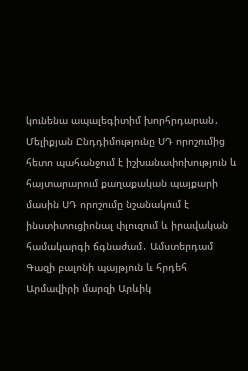կունենա ապալեգիտիմ խորհրդարան․ Մելիքյան Ընդդիմությունը ՍԴ որոշումից հետո պահանջում է իշխանափոխություն և հայտարարում քաղաքական պայքարի մասին ՍԴ որոշումը նշանակում է ինստիտուցիոնալ փլուզում և իրավական համակարգի ճգնաժամ․ Ամստերդամ Գազի բալոնի պայթյուն և հրդեհ Արմավիրի մարզի Արևիկ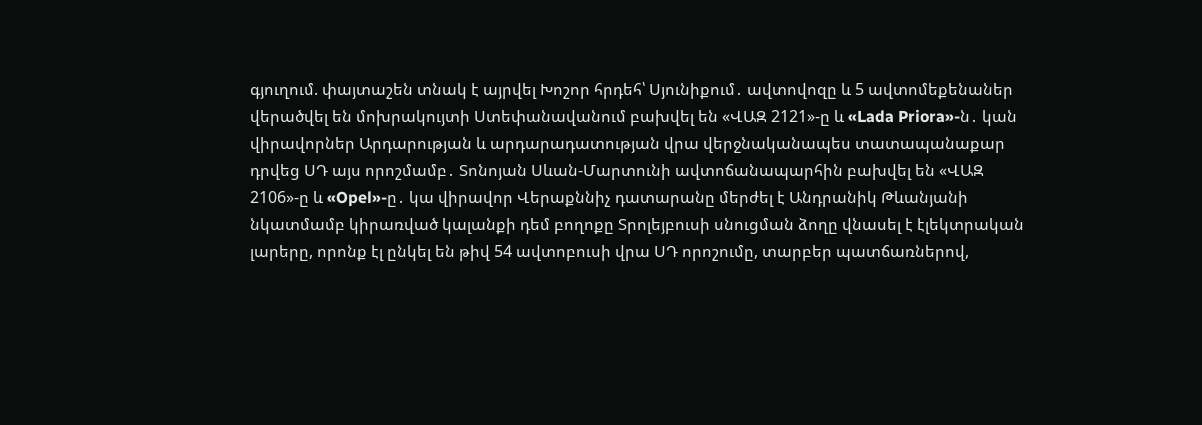գյուղում. փայտաշեն տնակ է այրվել Խոշոր հրդեհ՝ Սյունիքում․ ավտովոզը և 5 ավտոմեքենաներ վերածվել են մոխրակույտի Ստեփանավանում բախվել են «ՎԱԶ 2121»-ը և «Lada Priora»-ն․ կան վիրավորներ Արդարության և արդարադատության վրա վերջնականապես տատապանաքար դրվեց ՍԴ այս որոշմամբ․ Տոնոյան Սևան-Մարտունի ավտոճանապարհին բախվել են «ՎԱԶ 2106»-ը և «Opel»-ը․ կա վիրավոր Վերաքննիչ դատարանը մերժել է Անդրանիկ Թևանյանի նկատմամբ կիրառված կալանքի դեմ բողոքը Տրոլեյբուսի սնուցման ձողը վնասել է էլեկտրական լարերը, որոնք էլ ընկել են թիվ 54 ավտոբուսի վրա ՍԴ որոշումը, տարբեր պատճառներով,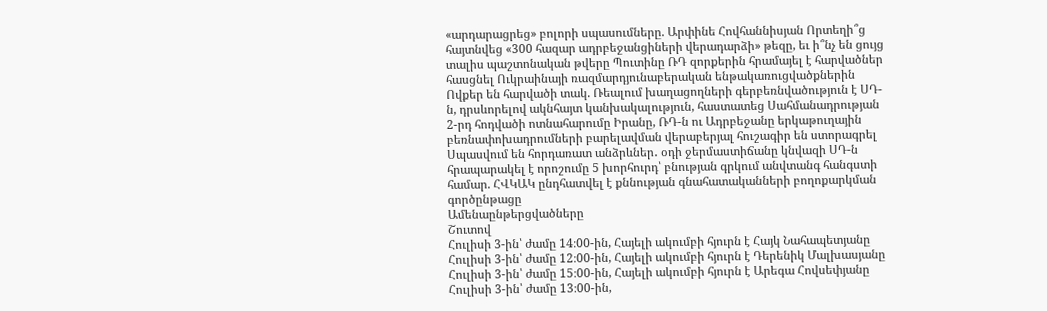«արդարացրեց» բոլորի սպասումները. Արփինե Հովհաննիսյան Որտեղի՞ց հայտնվեց «300 հազար ադրբեջանցիների վերադարձի» թեզը, եւ ի՞նչ են ցույց տալիս պաշտոնական թվերը Պուտինը ՌԴ զորքերին հրամայել է հարվածներ հասցնել Ուկրաինայի ռազմարդյունաբերական ենթակառուցվածքներին Ովքեր են հարվածի տակ. Ռեալում խաղացողների գերբեռնվածություն է ՍԴ-ն, դրսևորելով ակնհայտ կանխակալություն, հաստատեց Սահմանադրության 2-րդ հոդվածի ոտնահարումը Իրանը, ՌԴ-ն ու Ադրբեջանը երկաթուղային բեռնափոխադրումների բարելավման վերաբերյալ հուշագիր են ստորագրել Սպասվում են հորդառատ անձրևներ․ օդի ջերմաստիճանը կնվազի ՍԴ-ն հրապարակել է որոշումը 5 խորհուրդ՝ բնության գրկում անվտանգ հանգստի համար. ՀՎԿԱԿ ընդհատվել է քննության գնահատականների բողոքարկման գործընթացը
Ամենաընթերցվածները
Շուտով
Հուլիսի 3-ին՝ ժամը 14։00-ին, Հայելի ակումբի հյուրն է Հայկ Նահապետյանը Հուլիսի 3-ին՝ ժամը 12։00-ին, Հայելի ակումբի հյուրն է Դերենիկ Մալխասյանը Հուլիսի 3-ին՝ ժամը 15։00-ին, Հայելի ակումբի հյուրն է Արեգա Հովսեփյանը Հուլիսի 3-ին՝ ժամը 13։00-ին,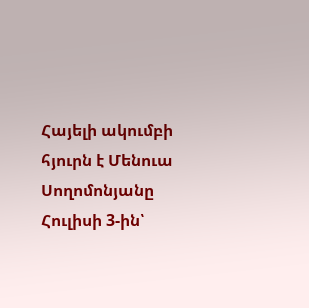Հայելի ակումբի հյուրն է Մենուա Սողոմոնյանը Հուլիսի 3-ին՝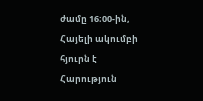ժամը 16։00-ին, Հայելի ակումբի հյուրն է Հարություն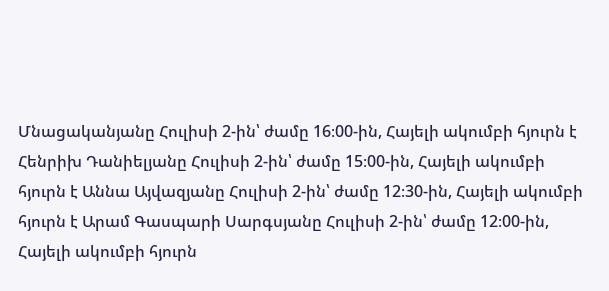Մնացականյանը Հուլիսի 2-ին՝ ժամը 16։00-ին, Հայելի ակումբի հյուրն է Հենրիխ Դանիելյանը Հուլիսի 2-ին՝ ժամը 15։00-ին, Հայելի ակումբի հյուրն է Աննա Այվազյանը Հուլիսի 2-ին՝ ժամը 12։30-ին, Հայելի ակումբի հյուրն է Արամ Գասպարի Սարգսյանը Հուլիսի 2-ին՝ ժամը 12։00-ին, Հայելի ակումբի հյուրն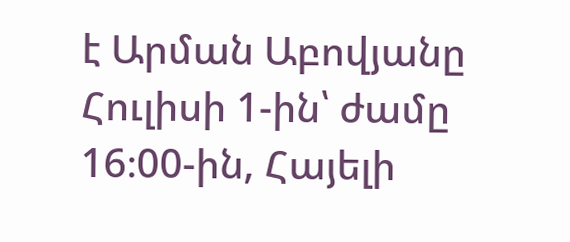է Արման Աբովյանը Հուլիսի 1-ին՝ ժամը 16։00-ին, Հայելի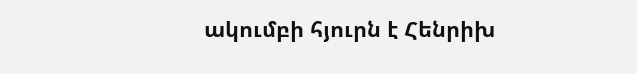ակումբի հյուրն է Հենրիխ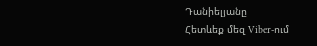Դանիելյանը
Հետևեք մեզ Viber-ում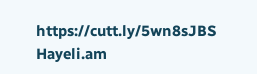https://cutt.ly/5wn8sJBS
Hayeli.am